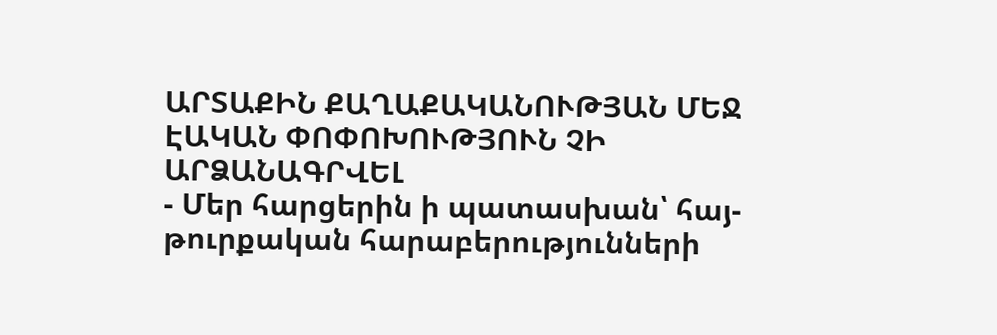ԱՐՏԱՔԻՆ ՔԱՂԱՔԱԿԱՆՈՒԹՅԱՆ ՄԵՋ ԷԱԿԱՆ ՓՈՓՈԽՈՒԹՅՈՒՆ ՉԻ ԱՐՁԱՆԱԳՐՎԵԼ
- Մեր հարցերին ի պատասխան՝ հայ-թուրքական հարաբերությունների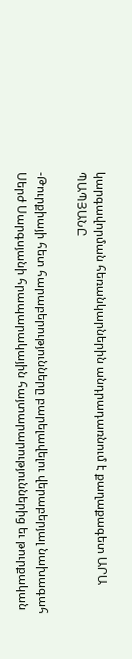կարգավորման հեռանկարներին անդրադառնում է քաղաքագետ ԱՐԱ ՊԱՊՅԱՆԸ

-Թուրքիայի հետ հարաբերությունները բարելավելու վերաբերյալ նախագահ Սերժ Սարգսյանի հրապարակային հայտարարություններից եւ թուրքական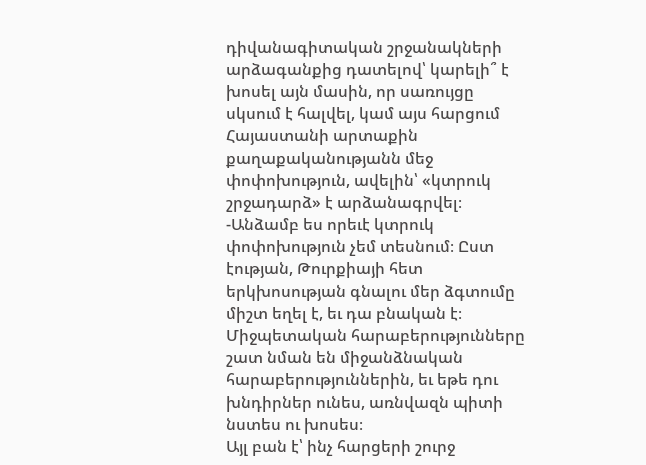դիվանագիտական շրջանակների արձագանքից դատելով՝ կարելի՞ է խոսել այն մասին, որ սառույցը սկսում է հալվել, կամ այս հարցում Հայաստանի արտաքին քաղաքականությանն մեջ փոփոխություն, ավելին՝ «կտրուկ շրջադարձ» է արձանագրվել։
-Անձամբ ես որեւէ կտրուկ փոփոխություն չեմ տեսնում։ Ըստ էության, Թուրքիայի հետ երկխոսության գնալու մեր ձգտումը միշտ եղել է, եւ դա բնական է։ Միջպետական հարաբերությունները շատ նման են միջանձնական հարաբերություններին, եւ եթե դու խնդիրներ ունես, առնվազն պիտի նստես ու խոսես։
Այլ բան է՝ ինչ հարցերի շուրջ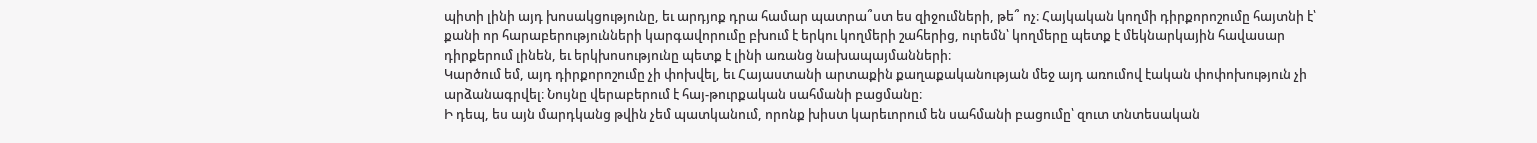պիտի լինի այդ խոսակցությունը, եւ արդյոք դրա համար պատրա՞ստ ես զիջումների, թե՞ ոչ։ Հայկական կողմի դիրքորոշումը հայտնի է՝ քանի որ հարաբերությունների կարգավորումը բխում է երկու կողմերի շահերից, ուրեմն՝ կողմերը պետք է մեկնարկային հավասար դիրքերում լինեն, եւ երկխոսությունը պետք է լինի առանց նախապայմանների։
Կարծում եմ, այդ դիրքորոշումը չի փոխվել, եւ Հայաստանի արտաքին քաղաքականության մեջ այդ առումով էական փոփոխություն չի արձանագրվել։ Նույնը վերաբերում է հայ-թուրքական սահմանի բացմանը։
Ի դեպ, ես այն մարդկանց թվին չեմ պատկանում, որոնք խիստ կարեւորում են սահմանի բացումը՝ զուտ տնտեսական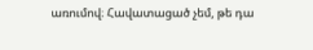առումով։ Հավատացած չեմ, թե դա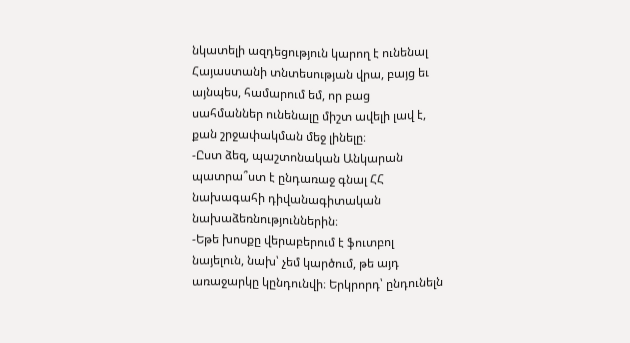նկատելի ազդեցություն կարող է ունենալ Հայաստանի տնտեսության վրա, բայց եւ այնպես, համարում եմ, որ բաց սահմաններ ունենալը միշտ ավելի լավ է, քան շրջափակման մեջ լինելը։
-Ըստ ձեզ, պաշտոնական Անկարան պատրա՞ստ է ընդառաջ գնալ ՀՀ նախագահի դիվանագիտական նախաձեռնություններին։
-Եթե խոսքը վերաբերում է ֆուտբոլ նայելուն, նախ՝ չեմ կարծում, թե այդ առաջարկը կընդունվի։ Երկրորդ՝ ընդունելն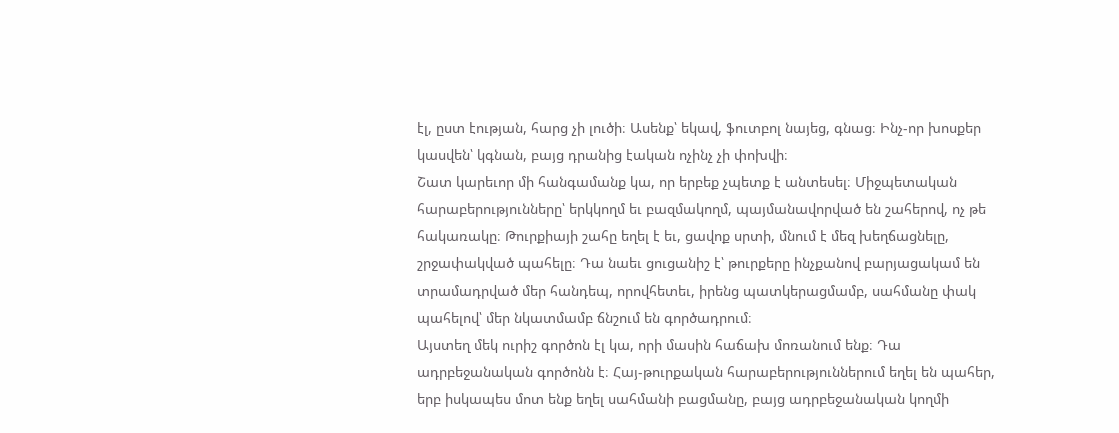էլ, ըստ էության, հարց չի լուծի։ Ասենք՝ եկավ, ֆուտբոլ նայեց, գնաց։ Ինչ-որ խոսքեր կասվեն՝ կգնան, բայց դրանից էական ոչինչ չի փոխվի։
Շատ կարեւոր մի հանգամանք կա, որ երբեք չպետք է անտեսել։ Միջպետական հարաբերությունները՝ երկկողմ եւ բազմակողմ, պայմանավորված են շահերով, ոչ թե հակառակը։ Թուրքիայի շահը եղել է եւ, ցավոք սրտի, մնում է մեզ խեղճացնելը, շրջափակված պահելը։ Դա նաեւ ցուցանիշ է՝ թուրքերը ինչքանով բարյացակամ են տրամադրված մեր հանդեպ, որովհետեւ, իրենց պատկերացմամբ, սահմանը փակ պահելով՝ մեր նկատմամբ ճնշում են գործադրում։
Այստեղ մեկ ուրիշ գործոն էլ կա, որի մասին հաճախ մոռանում ենք։ Դա ադրբեջանական գործոնն է։ Հայ-թուրքական հարաբերություններում եղել են պահեր, երբ իսկապես մոտ ենք եղել սահմանի բացմանը, բայց ադրբեջանական կողմի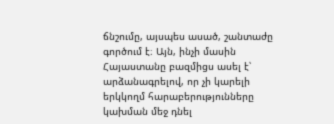ճնշումը, այսպես ասած, շանտաժը գործում է։ Այն, ինչի մասին Հայաստանը բազմիցս ասել է՝ արձանագրելով, որ չի կարելի երկկողմ հարաբերությունները կախման մեջ դնել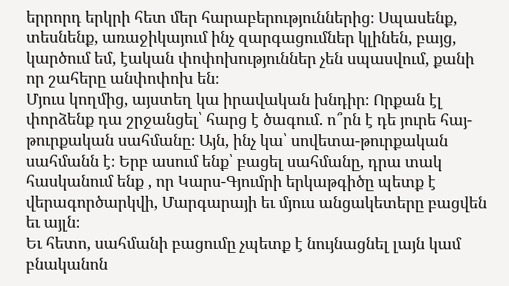երրորդ երկրի հետ մեր հարաբերություններից։ Սպասենք, տեսնենք, առաջիկայում ինչ զարգացումներ կլինեն, բայց, կարծում եմ, էական փոփոխություններ չեն սպասվում, քանի որ շահերը անփոփոխ են։
Մյուս կողմից, այստեղ կա իրավական խնդիր։ Որքան էլ փորձենք դա շրջանցել՝ հարց է ծագում. ո՞րն է դե յուրե հայ-թուրքական սահմանը։ Այն, ինչ կա՝ սովետա-թուրքական սահմանն է։ Երբ ասում ենք՝ բացել սահմանը, դրա տակ հասկանում ենք , որ Կարս-Գյումրի երկաթգիծը պետք է վերագործարկվի, Մարգարայի եւ մյուս անցակետերը բացվեն եւ այլն։
Եւ հետո, սահմանի բացումը չպետք է նույնացնել լայն կամ բնականոն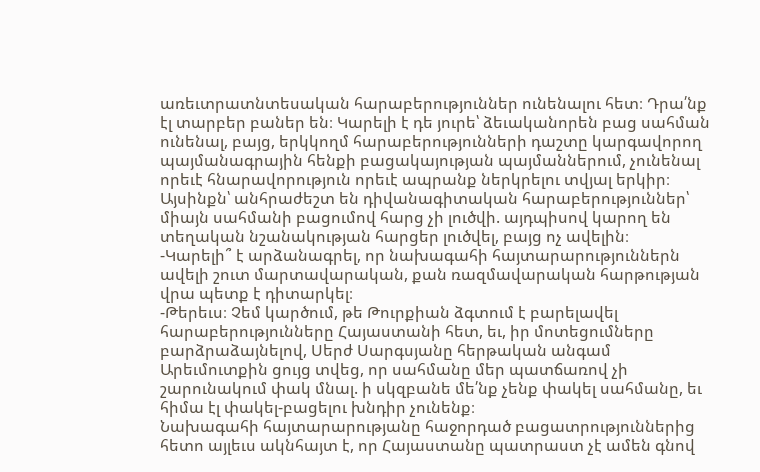առեւտրատնտեսական հարաբերություններ ունենալու հետ։ Դրա՛նք էլ տարբեր բաներ են։ Կարելի է դե յուրե՝ ձեւականորեն բաց սահման ունենալ, բայց, երկկողմ հարաբերությունների դաշտը կարգավորող պայմանագրային հենքի բացակայության պայմաններում, չունենալ որեւէ հնարավորություն որեւէ ապրանք ներկրելու տվյալ երկիր։ Այսինքն՝ անհրաժեշտ են դիվանագիտական հարաբերություններ՝ միայն սահմանի բացումով հարց չի լուծվի. այդպիսով կարող են տեղական նշանակության հարցեր լուծվել, բայց ոչ ավելին։
-Կարելի՞ է արձանագրել, որ նախագահի հայտարարություններն ավելի շուտ մարտավարական, քան ռազմավարական հարթության վրա պետք է դիտարկել։
-Թերեւս։ Չեմ կարծում, թե Թուրքիան ձգտում է բարելավել հարաբերությունները Հայաստանի հետ, եւ, իր մոտեցումները բարձրաձայնելով, Սերժ Սարգսյանը հերթական անգամ Արեւմուտքին ցույց տվեց, որ սահմանը մեր պատճառով չի շարունակում փակ մնալ. ի սկզբանե մե՛նք չենք փակել սահմանը, եւ հիմա էլ փակել-բացելու խնդիր չունենք։
Նախագահի հայտարարությանը հաջորդած բացատրություններից հետո այլեւս ակնհայտ է, որ Հայաստանը պատրաստ չէ ամեն գնով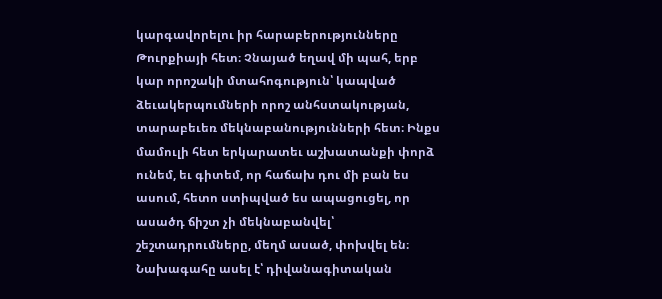կարգավորելու իր հարաբերությունները Թուրքիայի հետ։ Չնայած եղավ մի պահ, երբ կար որոշակի մտահոգություն՝ կապված ձեւակերպումների որոշ անհստակության, տարաբեւեռ մեկնաբանությունների հետ։ Ինքս մամուլի հետ երկարատեւ աշխատանքի փորձ ունեմ, եւ գիտեմ, որ հաճախ դու մի բան ես ասում, հետո ստիպված ես ապացուցել, որ ասածդ ճիշտ չի մեկնաբանվել՝ շեշտադրումները, մեղմ ասած, փոխվել են։
Նախագահը ասել է՝ դիվանագիտական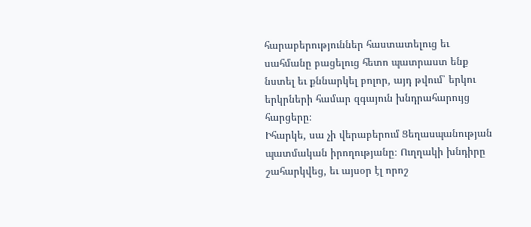հարաբերություններ հաստատելուց եւ սահմանը բացելուց հետո պատրաստ ենք նստել եւ քննարկել բոլոր, այդ թվում՝ երկու երկրների համար զգայուն խնդրահարույց հարցերը։
Իհարկե, սա չի վերաբերում Ցեղասպանության պատմական իրողությանը։ Ուղղակի խնդիրը շահարկվեց, եւ այսօր էլ որոշ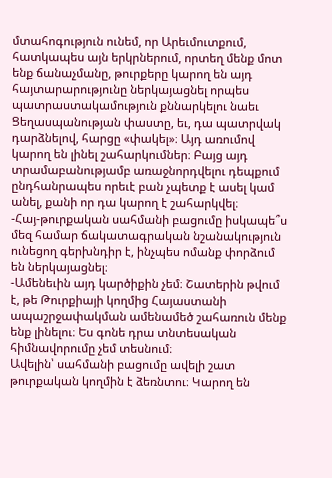մտահոգություն ունեմ, որ Արեւմուտքում, հատկապես այն երկրներում, որտեղ մենք մոտ ենք ճանաչմանը, թուրքերը կարող են այդ հայտարարությունը ներկայացնել որպես պատրաստակամություն քննարկելու նաեւ Ցեղասպանության փաստը, եւ, դա պատրվակ դարձնելով, հարցը «փակել»։ Այդ առումով կարող են լինել շահարկումներ։ Բայց այդ տրամաբանությամբ առաջնորդվելու դեպքում ընդհանրապես որեւէ բան չպետք է ասել կամ անել, քանի որ դա կարող է շահարկվել։
-Հայ-թուրքական սահմանի բացումը իսկապե՞ս մեզ համար ճակատագրական նշանակություն ունեցող գերխնդիր է, ինչպես ոմանք փորձում են ներկայացնել։
-Ամենեւին այդ կարծիքին չեմ։ Շատերին թվում է, թե Թուրքիայի կողմից Հայաստանի ապաշրջափակման ամենամեծ շահառուն մենք ենք լինելու։ Ես գոնե դրա տնտեսական հիմնավորումը չեմ տեսնում։
Ավելին՝ սահմանի բացումը ավելի շատ թուրքական կողմին է ձեռնտու։ Կարող են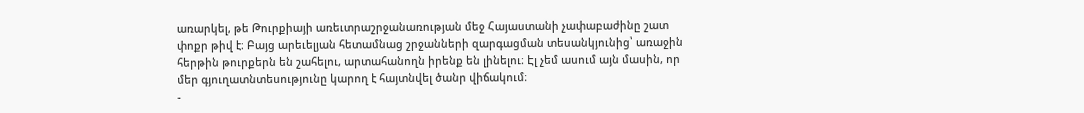առարկել, թե Թուրքիայի առեւտրաշրջանառության մեջ Հայաստանի չափաբաժինը շատ փոքր թիվ է։ Բայց արեւելյան հետամնաց շրջանների զարգացման տեսանկյունից՝ առաջին հերթին թուրքերն են շահելու, արտահանողն իրենք են լինելու։ Էլ չեմ ասում այն մասին, որ մեր գյուղատնտեսությունը կարող է հայտնվել ծանր վիճակում։
-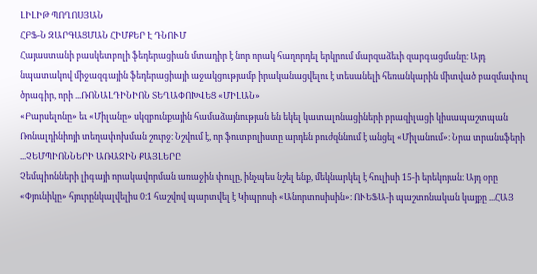ԼԻԼԻԹ ՊՈՂՈՍՅԱՆ
ՀԲՖ-Ն ԶԱՐԳԱՑՄԱՆ ՀԻՄՔԵՐ Է ԴՆՈՒՄ
Հայաստանի բասկետբոլի ֆեդերացիան մտադիր է նոր որակ հաղորդել երկրում մարզաձեւի զարգացմանը։ Այդ նպատակով միջազգային ֆեդերացիայի աջակցությամբ իրականացվելու է տեսանելի հեռանկարին միտված բազմափուլ ծրագիր, որի ...ՌՈՆԱԼԴԻՆԻՈՆ ՏԵՂԱՓՈԽՎԵՑ «ՄԻԼԱՆ»
«Բարսելոնը» եւ «Միլանը» սկզբունքային համաձայնության են եկել կատալոնացիների բրազիլացի կիսապաշտպան Ռոնալդինիոյի տեղափոխման շուրջ։ Նշվում է, որ ֆուտբոլիստը արդեն բուժզննում է անցել «Միլանում»։ Նրա տրանսֆերի ...ՉԵՄՊԻՈՆՆԵՐԻ ԱՌԱՋԻՆ ՔԱՅԼԵՐԸ
Չեմպիոնների լիգայի որակավորման առաջին փուլը, ինչպես նշել ենք, մեկնարկել է հուլիսի 15-ի երեկոյան։ Այդ օրը «Փյունիկը» հյուրընկալվելիս 0։1 հաշվով պարտվել է Կիպրոսի «Անորտոսիսին»։ ՈՒԵՖԱ-ի պաշտոնական կայքը ...ՀԱՅ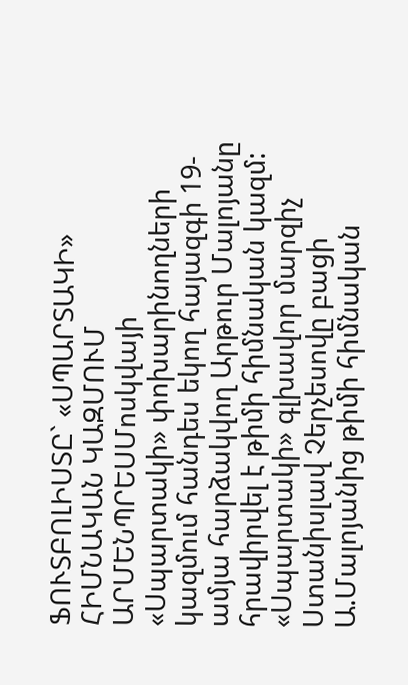ՖՈՒՏԲՈԼԻՍՏԸ` «ՍՊԱՐՏԱԿԻ» ՀԻՄՆԱԿԱՆ ԿԱԶՄՈՒՄ
ԱՐՄԵՆՊՐԵՍՄոսկվայի «Սպարտակի» փոխարինողների կազմում հանդես եկող հայազգի 19-ամյա հարձակվող Արթուր Մալոյանը հրավիրվել է թիմի հիմնական կազմ: «Սպարտակի» գլխավոր մարզիչ Ստանիսլավ Չերչեսովը բացի Ա.Մալոյանից թիմի հիմնական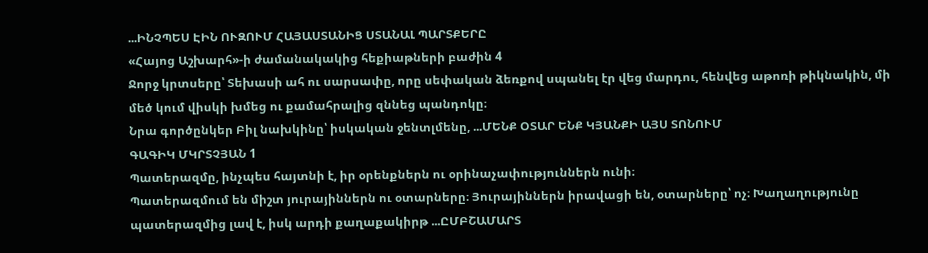...ԻՆՉՊԵՍ ԷԻՆ ՈՒԶՈՒՄ ՀԱՅԱՍՏԱՆԻՑ ՍՏԱՆԱԼ ՊԱՐՏՔԵՐԸ
«Հայոց Աշխարհ»-ի ժամանակակից հեքիաթների բաժին 4
Ջորջ կրտսերը՝ Տեխասի ահ ու սարսափը, որը սեփական ձեռքով սպանել էր վեց մարդու, հենվեց աթոռի թիկնակին, մի մեծ կում վիսկի խմեց ու քամահրալից զննեց պանդոկը։
Նրա գործընկեր Բիլ նախկինը՝ իսկական ջենտլմենը, ...ՄԵՆՔ ՕՏԱՐ ԵՆՔ ԿՅԱՆՔԻ ԱՅՍ ՏՈՆՈՒՄ
ԳԱԳԻԿ ՄԿՐՏՉՅԱՆ 1
Պատերազմը, ինչպես հայտնի է, իր օրենքներն ու օրինաչափություններն ունի։
Պատերազմում են միշտ յուրայիններն ու օտարները։ Յուրայիններն իրավացի են, օտարները՝ ոչ։ Խաղաղությունը պատերազմից լավ է, իսկ արդի քաղաքակիրթ ...ԸՄԲՇԱՄԱՐՏ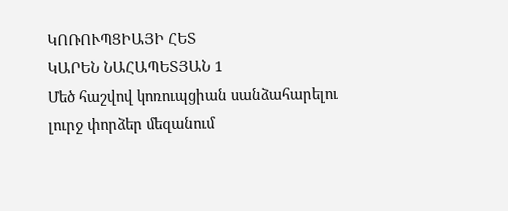ԿՈՌՈՒՊՑԻԱՅԻ ՀԵՏ
ԿԱՐԵՆ ՆԱՀԱՊԵՏՅԱՆ 1
Մեծ հաշվով կոռուպցիան սանձահարելու լուրջ փորձեր մեզանում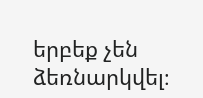երբեք չեն ձեռնարկվել։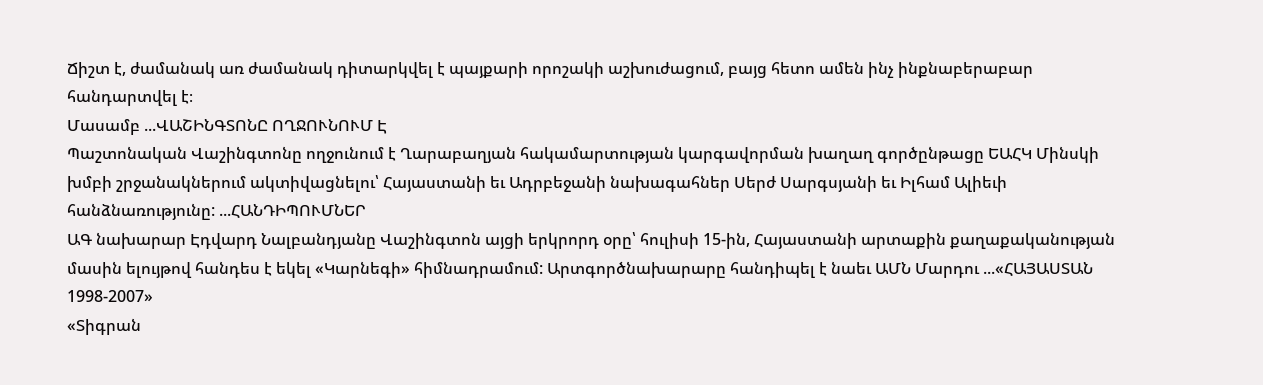Ճիշտ է, ժամանակ առ ժամանակ դիտարկվել է պայքարի որոշակի աշխուժացում, բայց հետո ամեն ինչ ինքնաբերաբար հանդարտվել է։
Մասամբ ...ՎԱՇԻՆԳՏՈՆԸ ՈՂՋՈՒՆՈՒՄ Է
Պաշտոնական Վաշինգտոնը ողջունում է Ղարաբաղյան հակամարտության կարգավորման խաղաղ գործընթացը ԵԱՀԿ Մինսկի խմբի շրջանակներում ակտիվացնելու՝ Հայաստանի եւ Ադրբեջանի նախագահներ Սերժ Սարգսյանի եւ Իլհամ Ալիեւի հանձնառությունը: ...ՀԱՆԴԻՊՈՒՄՆԵՐ
ԱԳ նախարար Էդվարդ Նալբանդյանը Վաշինգտոն այցի երկրորդ օրը՝ հուլիսի 15-ին, Հայաստանի արտաքին քաղաքականության մասին ելույթով հանդես է եկել «Կարնեգի» հիմնադրամում: Արտգործնախարարը հանդիպել է նաեւ ԱՄՆ Մարդու ...«ՀԱՅԱՍՏԱՆ 1998-2007»
«Տիգրան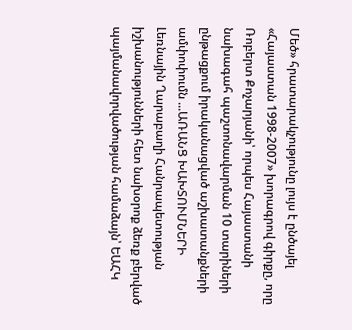Մեծ» հրատարակչությունը լույս է ընծայել «Հայաստան 1998-2007» խորագրով գիրքը, որը Ռոբերտ Քոչարյանի՝ որպես Հայաստանի նախագահ պաշտոնավարման 10 տարիների ընթացքում իրականացված աշխատանքների ամփոփումն ...ԱՌԱՆՑ ԽԱԽՏՈՒՄՆԵՐԻ
Լեռնային Ղարաբաղի Հանրապետության իշխանությունների հետ նախօրոք ձեռք բերված պայմանավորվածության համաձայն՝ ԵԱՀԿ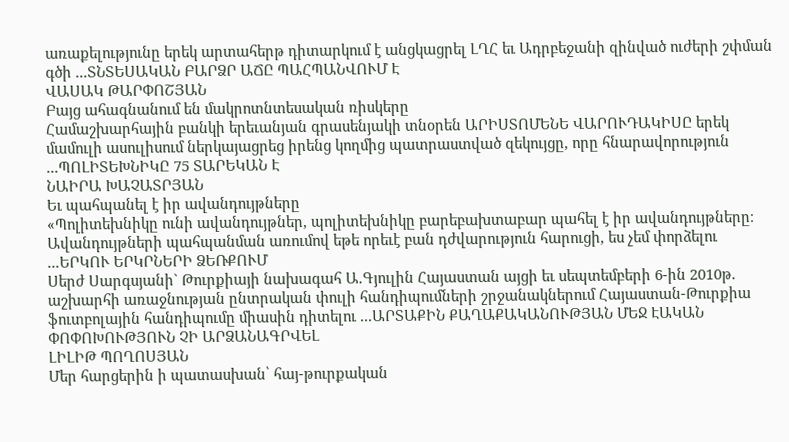առաքելությունը երեկ արտահերթ դիտարկում է անցկացրել ԼՂՀ եւ Ադրբեջանի զինված ուժերի շփման գծի ...ՏՆՏԵՍԱԿԱՆ ԲԱՐՁՐ ԱՃԸ ՊԱՀՊԱՆՎՈՒՄ Է
ՎԱՍԱԿ ԹԱՐՓՈՇՅԱՆ
Բայց ահագնանում են մակրոտնտեսական ռիսկերը
Համաշխարհային բանկի երեւանյան գրասենյակի տնօրեն ԱՐԻՍՏՈՄԵՆԵ ՎԱՐՈՒԴԱԿԻՍԸ երեկ մամուլի ասուլիսում ներկայացրեց իրենց կողմից պատրաստված զեկույցը, որը հնարավորություն ...ՊՈԼԻՏԵԽՆԻԿԸ 75 ՏԱՐԵԿԱՆ Է
ՆԱԻՐԱ ԽԱՉԱՏՐՅԱՆ
Եւ պահպանել է իր ավանդույթները
«Պոլիտեխնիկը ունի ավանդույթներ, պոլիտեխնիկը բարեբախտաբար պահել է իր ավանդույթները։ Ավանդույթների պահպանման առումով եթե որեւէ բան դժվարություն հարուցի, ես չեմ փորձելու ...ԵՐԿՈՒ ԵՐԿՐՆԵՐԻ ՁԵՌՔՈՒՄ
Սերժ Սարգսյանի` Թուրքիայի նախագահ Ա.Գյուլին Հայաստան այցի եւ սեպտեմբերի 6-ին 2010թ. աշխարհի առաջնության ընտրական փուլի հանդիպումների շրջանակներում Հայաստան-Թուրքիա ֆուտբոլային հանդիպումը միասին դիտելու ...ԱՐՏԱՔԻՆ ՔԱՂԱՔԱԿԱՆՈՒԹՅԱՆ ՄԵՋ ԷԱԿԱՆ ՓՈՓՈԽՈՒԹՅՈՒՆ ՉԻ ԱՐՁԱՆԱԳՐՎԵԼ
ԼԻԼԻԹ ՊՈՂՈՍՅԱՆ
Մեր հարցերին ի պատասխան՝ հայ-թուրքական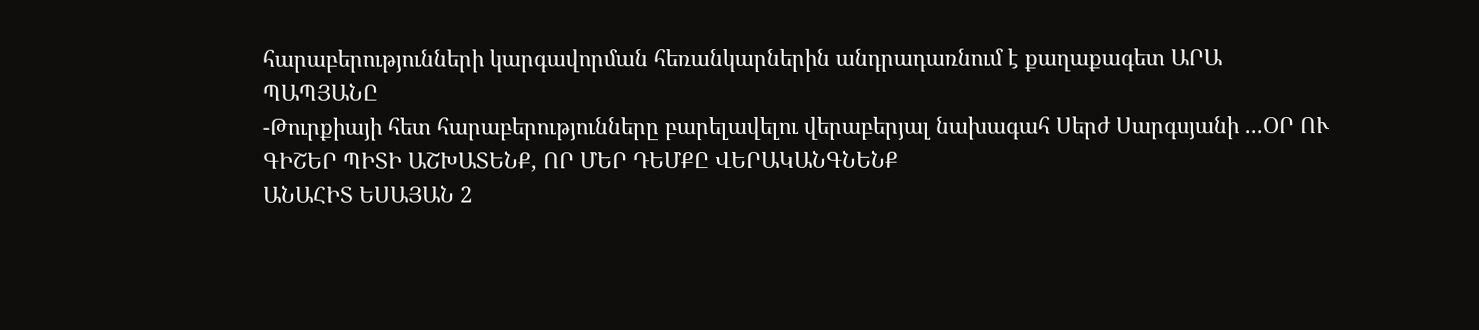հարաբերությունների կարգավորման հեռանկարներին անդրադառնում է քաղաքագետ ԱՐԱ ՊԱՊՅԱՆԸ
-Թուրքիայի հետ հարաբերությունները բարելավելու վերաբերյալ նախագահ Սերժ Սարգսյանի ...ՕՐ ՈՒ ԳԻՇԵՐ ՊԻՏԻ ԱՇԽԱՏԵՆՔ, ՈՐ ՄԵՐ ԴԵՄՔԸ ՎԵՐԱԿԱՆԳՆԵՆՔ
ԱՆԱՀԻՏ ԵՍԱՅԱՆ 2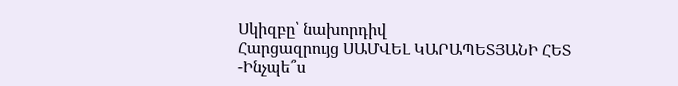Սկիզբը՝ նախորդիվ
Հարցազրույց ՍԱՄՎԵԼ ԿԱՐԱՊԵՏՅԱՆԻ ՀԵՏ
-Ինչպե՞ս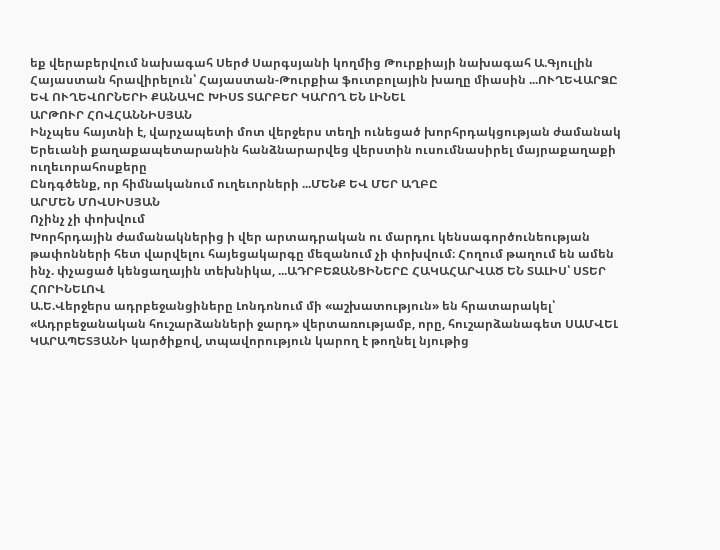եք վերաբերվում նախագահ Սերժ Սարգսյանի կողմից Թուրքիայի նախագահ Ա.Գյուլին Հայաստան հրավիրելուն՝ Հայաստան-Թուրքիա ֆուտբոլային խաղը միասին ...ՈՒՂԵՎԱՐՁԸ ԵՎ ՈՒՂԵՎՈՐՆԵՐԻ ՔԱՆԱԿԸ ԽԻՍՏ ՏԱՐԲԵՐ ԿԱՐՈՂ ԵՆ ԼԻՆԵԼ
ԱՐԹՈՒՐ ՀՈՎՀԱՆՆԻՍՅԱՆ
Ինչպես հայտնի է, վարչապետի մոտ վերջերս տեղի ունեցած խորհրդակցության ժամանակ Երեւանի քաղաքապետարանին հանձնարարվեց վերստին ուսումնասիրել մայրաքաղաքի ուղեւորահոսքերը
Ընդգծենք, որ հիմնականում ուղեւորների ...ՄԵՆՔ ԵՎ ՄԵՐ ԱՂԲԸ
ԱՐՄԵՆ ՄՈՎՍԻՍՅԱՆ
Ոչինչ չի փոխվում
Խորհրդային ժամանակներից ի վեր արտադրական ու մարդու կենսագործունեության թափոնների հետ վարվելու հայեցակարգը մեզանում չի փոխվում։ Հողում թաղում են ամեն ինչ. փչացած կենցաղային տեխնիկա, ...ԱԴՐԲԵՋԱՆՑԻՆԵՐԸ ՀԱԿԱՀԱՐՎԱԾ ԵՆ ՏԱԼԻՍ՝ ՍՏԵՐ ՀՈՐԻՆԵԼՈՎ
Ա.Ե.Վերջերս ադրբեջանցիները Լոնդոնում մի «աշխատություն» են հրատարակել՝ «Ադրբեջանական հուշարձանների ջարդ» վերտառությամբ, որը, հուշարձանագետ ՍԱՄՎԵԼ ԿԱՐԱՊԵՏՅԱՆԻ կարծիքով, տպավորություն կարող է թողնել նյութից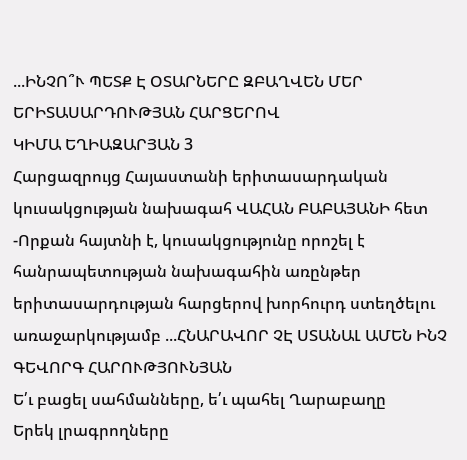...ԻՆՉՈ՞Ւ ՊԵՏՔ Է ՕՏԱՐՆԵՐԸ ԶԲԱՂՎԵՆ ՄԵՐ ԵՐԻՏԱՍԱՐԴՈՒԹՅԱՆ ՀԱՐՑԵՐՈՎ
ԿԻՄԱ ԵՂԻԱԶԱՐՅԱՆ 3
Հարցազրույց Հայաստանի երիտասարդական կուսակցության նախագահ ՎԱՀԱՆ ԲԱԲԱՅԱՆԻ հետ
-Որքան հայտնի է, կուսակցությունը որոշել է հանրապետության նախագահին առընթեր երիտասարդության հարցերով խորհուրդ ստեղծելու առաջարկությամբ ...ՀՆԱՐԱՎՈՐ ՉԷ ՍՏԱՆԱԼ ԱՄԵՆ ԻՆՉ
ԳԵՎՈՐԳ ՀԱՐՈՒԹՅՈՒՆՅԱՆ
Ե՛ւ բացել սահմանները, ե՛ւ պահել Ղարաբաղը
Երեկ լրագրողները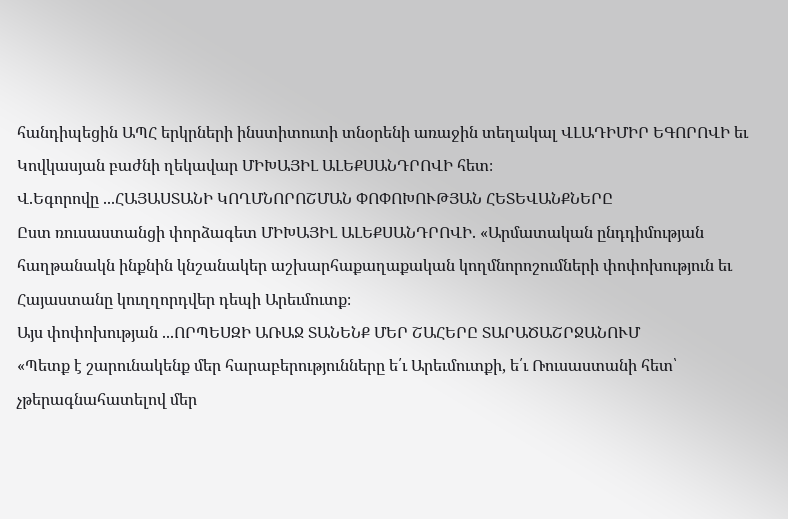հանդիպեցին ԱՊՀ երկրների ինստիտուտի տնօրենի առաջին տեղակալ ՎԼԱԴԻՄԻՐ ԵԳՈՐՈՎԻ եւ Կովկասյան բաժնի ղեկավար ՄԻԽԱՅԻԼ ԱԼԵՔՍԱՆԴՐՈՎԻ հետ։
Վ.Եգորովը ...ՀԱՅԱՍՏԱՆԻ ԿՈՂՄՆՈՐՈՇՄԱՆ ՓՈՓՈԽՈՒԹՅԱՆ ՀԵՏԵՎԱՆՔՆԵՐԸ
Ըստ ռուսաստանցի փորձագետ ՄԻԽԱՅԻԼ ԱԼԵՔՍԱՆԴՐՈՎԻ. «Արմատական ընդդիմության հաղթանակն ինքնին կնշանակեր աշխարհաքաղաքական կողմնորոշումների փոփոխություն եւ Հայաստանը կուղղորդվեր դեպի Արեւմուտք։
Այս փոփոխության ...ՈՐՊԵՍԶԻ ԱՌԱՋ ՏԱՆԵՆՔ ՄԵՐ ՇԱՀԵՐԸ ՏԱՐԱԾԱՇՐՋԱՆՈՒՄ
«Պետք է շարունակենք մեր հարաբերությունները ե՛ւ Արեւմուտքի, ե՛ւ Ռուսաստանի հետ՝ չթերագնահատելով մեր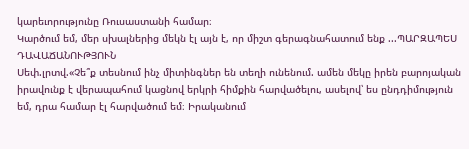կարեւորությունը Ռուսաստանի համար։
Կարծում եմ, մեր սխալներից մեկն էլ այն է, որ միշտ գերագնահատում ենք ...ՊԱՐԶԱՊԵՍ ԴԱՎԱՃԱՆՈՒԹՅՈՒՆ
Սեփ.լրտվ.«Չե՞ք տեսնում ինչ միտինգներ են տեղի ունենում. ամեն մեկը իրեն բարոյական իրավունք է վերապահում կացնով երկրի հիմքին հարվածելու, ասելով՝ ես ընդդիմություն եմ, դրա համար էլ հարվածում եմ։ Իրականում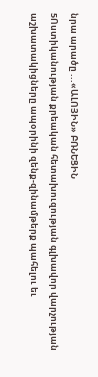նրա արածը ...«ԱԼՈՅԻՆ» ԲՌՆԵՑԻՆ
5Ոստիկանության քրեական հետախուզության գլխավոր վարչության աշխատակիցները ապօրինի զենք-զինամթերք պահելու եւ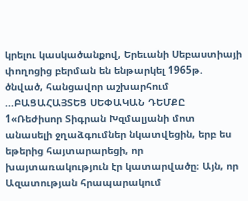կրելու կասկածանքով, Երեւանի Սեբաստիայի փողոցից բերման են ենթարկել 1965թ. ծնված, հանցավոր աշխարհում ...ԲԱՑԱՀԱՅՏԵՑ ՍԵՓԱԿԱՆ ԴԵՄՔԸ
1«Ռեժիսոր Տիգրան Խզմալյանի մոտ անասելի ջղաձգումներ նկատվեցին, երբ ես եթերից հայտարարեցի, որ խայտառակություն էր կատարվածը։ Այն, որ Ազատության հրապարակում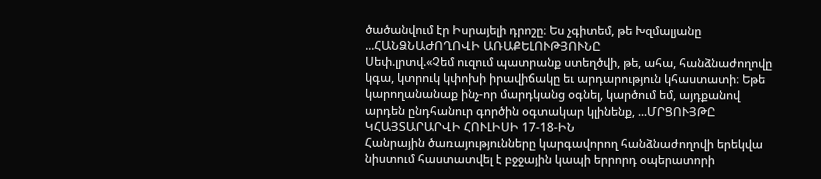ծածանվում էր Իսրայելի դրոշը։ Ես չգիտեմ, թե Խզմալյանը ...ՀԱՆՁՆԱԺՈՂՈՎԻ ԱՌԱՔԵԼՈՒԹՅՈՒՆԸ
Սեփ.լրտվ.«Չեմ ուզում պատրանք ստեղծվի, թե, ահա, հանձնաժողովը կգա, կտրուկ կփոխի իրավիճակը եւ արդարություն կհաստատի։ Եթե կարողանանաք ինչ-որ մարդկանց օգնել, կարծում եմ, այդքանով արդեն ընդհանուր գործին օգտակար կլինենք, ...ՄՐՑՈՒՅԹԸ ԿՀԱՅՏԱՐԱՐՎԻ ՀՈՒԼԻՍԻ 17-18-ԻՆ
Հանրային ծառայությունները կարգավորող հանձնաժողովի երեկվա նիստում հաստատվել է բջջային կապի երրորդ օպերատորի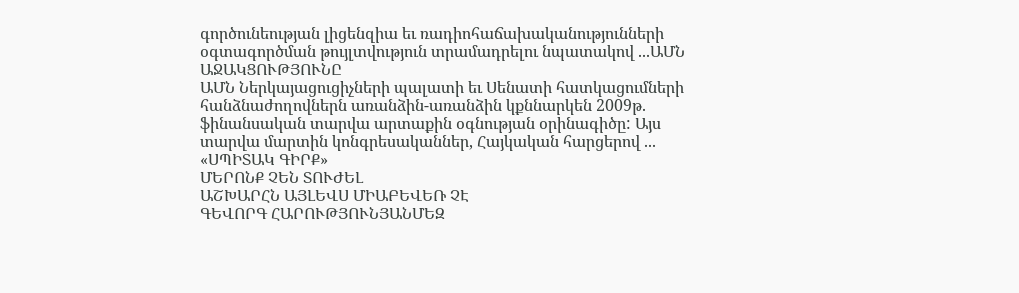գործունեության լիցենզիա եւ ռադիոհաճախականությունների օգտագործման թույլտվություն տրամադրելու նպատակով ...ԱՄՆ ԱՋԱԿՑՈՒԹՅՈՒՆԸ
ԱՄՆ Ներկայացուցիչների պալատի եւ Սենատի հատկացումների հանձնաժողովներն առանձին-առանձին կքննարկեն 2009թ. ֆինանսական տարվա արտաքին օգնության օրինագիծը: Այս տարվա մարտին կոնգրեսականներ, Հայկական հարցերով ...
«ՍՊԻՏԱԿ ԳԻՐՔ»
ՄԵՐՈՆՔ ՉԵՆ ՏՈՒԺԵԼ
ԱՇԽԱՐՀՆ ԱՅԼԵՎՍ ՄԻԱԲԵՎԵՌ ՉԷ
ԳԵՎՈՐԳ ՀԱՐՈՒԹՅՈՒՆՅԱՆՄԵԶ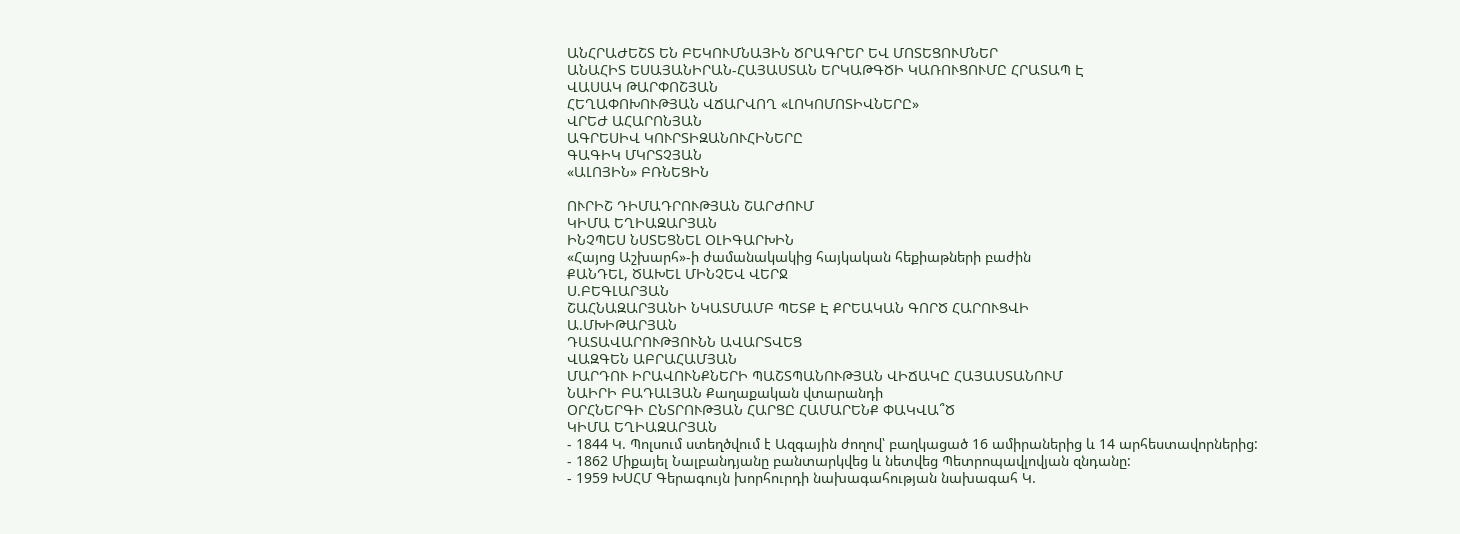ԱՆՀՐԱԺԵՇՏ ԵՆ ԲԵԿՈՒՄՆԱՅԻՆ ԾՐԱԳՐԵՐ ԵՎ ՄՈՏԵՑՈՒՄՆԵՐ
ԱՆԱՀԻՏ ԵՍԱՅԱՆԻՐԱՆ-ՀԱՅԱՍՏԱՆ ԵՐԿԱԹԳԾԻ ԿԱՌՈՒՑՈՒՄԸ ՀՐԱՏԱՊ Է
ՎԱՍԱԿ ԹԱՐՓՈՇՅԱՆ
ՀԵՂԱՓՈԽՈՒԹՅԱՆ ՎՃԱՐՎՈՂ «ԼՈԿՈՄՈՏԻՎՆԵՐԸ»
ՎՐԵԺ ԱՀԱՐՈՆՅԱՆ
ԱԳՐԵՍԻՎ ԿՈՒՐՏԻԶԱՆՈՒՀԻՆԵՐԸ
ԳԱԳԻԿ ՄԿՐՏՉՅԱՆ
«ԱԼՈՅԻՆ» ԲՌՆԵՑԻՆ

ՈՒՐԻՇ ԴԻՄԱԴՐՈՒԹՅԱՆ ՇԱՐԺՈՒՄ
ԿԻՄԱ ԵՂԻԱԶԱՐՅԱՆ
ԻՆՉՊԵՍ ՆՍՏԵՑՆԵԼ ՕԼԻԳԱՐԽԻՆ
«Հայոց Աշխարհ»-ի ժամանակակից հայկական հեքիաթների բաժին
ՔԱՆԴԵԼ, ԾԱԽԵԼ ՄԻՆՉԵՎ ՎԵՐՋ
Ս.ԲԵԳԼԱՐՅԱՆ
ՇԱՀՆԱԶԱՐՅԱՆԻ ՆԿԱՏՄԱՄԲ ՊԵՏՔ Է ՔՐԵԱԿԱՆ ԳՈՐԾ ՀԱՐՈՒՑՎԻ
Ա.ՄԽԻԹԱՐՅԱՆ
ԴԱՏԱՎԱՐՈՒԹՅՈՒՆՆ ԱՎԱՐՏՎԵՑ
ՎԱԶԳԵՆ ԱԲՐԱՀԱՄՅԱՆ
ՄԱՐԴՈՒ ԻՐԱՎՈՒՆՔՆԵՐԻ ՊԱՇՏՊԱՆՈՒԹՅԱՆ ՎԻՃԱԿԸ ՀԱՅԱՍՏԱՆՈՒՄ
ՆԱԻՐԻ ԲԱԴԱԼՅԱՆ Քաղաքական վտարանդի
ՕՐՀՆԵՐԳԻ ԸՆՏՐՈՒԹՅԱՆ ՀԱՐՑԸ ՀԱՄԱՐԵՆՔ ՓԱԿՎԱ՞Ծ
ԿԻՄԱ ԵՂԻԱԶԱՐՅԱՆ
- 1844 Կ. Պոլսում ստեղծվում է Ազգային ժողով՝ բաղկացած 16 ամիրաներից և 14 արհեստավորներից:
- 1862 Միքայել Նալբանդյանը բանտարկվեց և նետվեց Պետրոպավլովյան զնդանը:
- 1959 ԽՍՀՄ Գերագույն խորհուրդի նախագահության նախագահ Կ.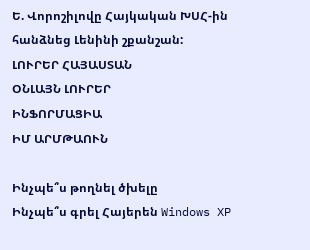Ե. Վորոշիլովը Հայկական ԽՍՀ-ին հանձնեց Լենինի շքանշան:
ԼՈՒՐԵՐ ՀԱՅԱՍՏԱՆ
ՕՆԼԱՅՆ ԼՈՒՐԵՐ
ԻՆՖՈՐՄԱՑԻԱ
ԻՄ ԱՐՄԹԱՈՒՆ

Ինչպե՞ս թողնել ծխելը
Ինչպե՞ս գրել Հայերեն Windows XP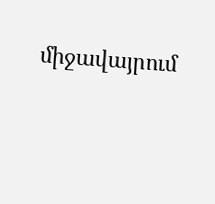միջավայրում